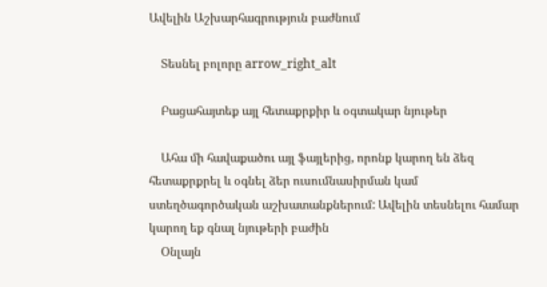Ավելին Աշխարհագրություն բաժնում

    Տեսնել բոլորը arrow_right_alt

    Բացահայտեք այլ հետաքրքիր և օգտակար նյութեր

    Ահա մի հավաքածու այլ ֆայլերից, որոնք կարող են ձեզ հետաքրքրել և օգնել ձեր ուսումնասիրման կամ ստեղծագործական աշխատանքներում: Ավելին տեսնելու համար կարող եք գնալ նյութերի բաժին
    Օնլայն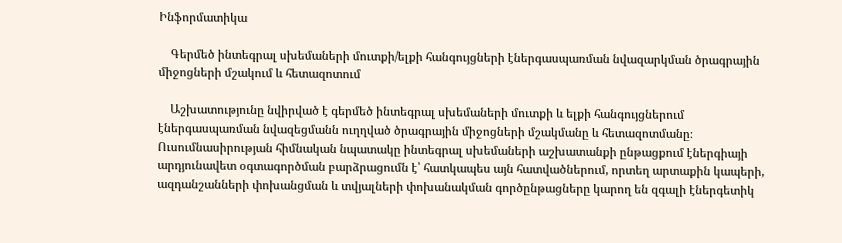Ինֆորմատիկա

    Գերմեծ ինտեգրալ սխեմաների մուտքի/ելքի հանգույցների էներգասպառման նվազարկման ծրագրային միջոցների մշակում և հետազոտում

    Աշխատությունը նվիրված է գերմեծ ինտեգրալ սխեմաների մուտքի և ելքի հանգույցներում էներգասպառման նվազեցմանն ուղղված ծրագրային միջոցների մշակմանը և հետազոտմանը։ Ուսումնասիրության հիմնական նպատակը ինտեգրալ սխեմաների աշխատանքի ընթացքում էներգիայի արդյունավետ օգտագործման բարձրացումն է՝ հատկապես այն հատվածներում, որտեղ արտաքին կապերի, ազդանշանների փոխանցման և տվյալների փոխանակման գործընթացները կարող են զգալի էներգետիկ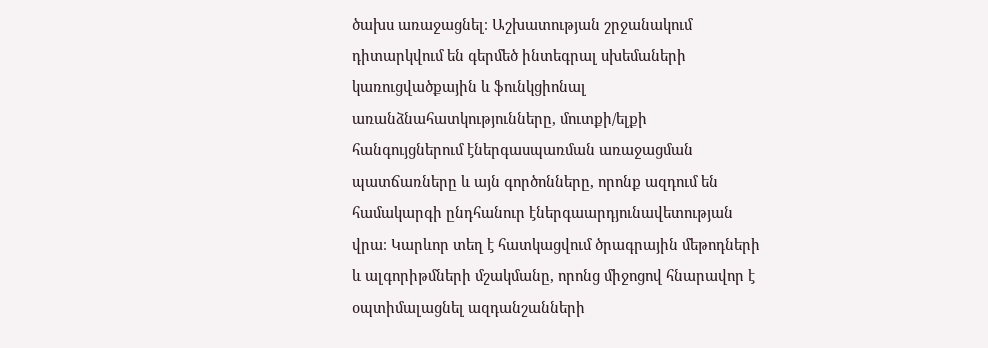ծախս առաջացնել։ Աշխատության շրջանակում դիտարկվում են գերմեծ ինտեգրալ սխեմաների կառուցվածքային և ֆունկցիոնալ առանձնահատկությունները, մուտքի/ելքի հանգույցներում էներգասպառման առաջացման պատճառները և այն գործոնները, որոնք ազդում են համակարգի ընդհանուր էներգաարդյունավետության վրա։ Կարևոր տեղ է հատկացվում ծրագրային մեթոդների և ալգորիթմների մշակմանը, որոնց միջոցով հնարավոր է օպտիմալացնել ազդանշանների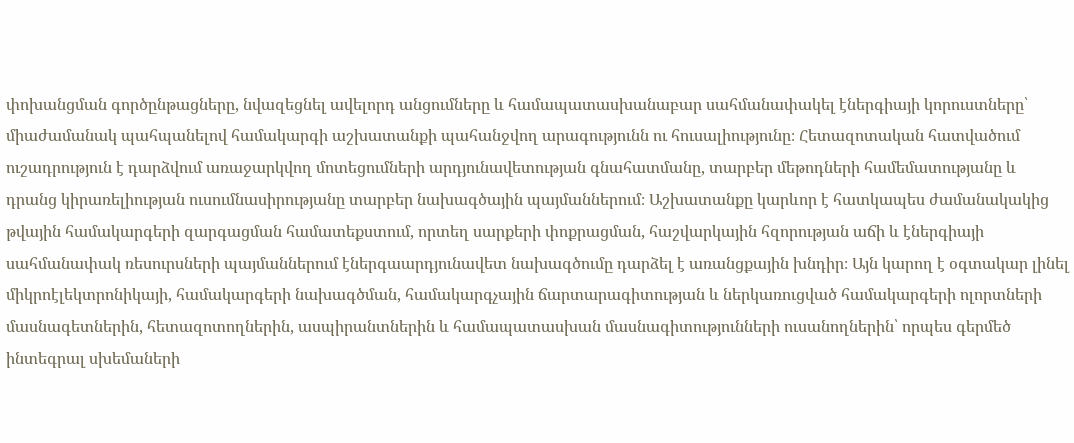փոխանցման գործընթացները, նվազեցնել ավելորդ անցումները և համապատասխանաբար սահմանափակել էներգիայի կորուստները՝ միաժամանակ պահպանելով համակարգի աշխատանքի պահանջվող արագությունն ու հուսալիությունը։ Հետազոտական հատվածում ուշադրություն է դարձվում առաջարկվող մոտեցումների արդյունավետության գնահատմանը, տարբեր մեթոդների համեմատությանը և դրանց կիրառելիության ուսումնասիրությանը տարբեր նախագծային պայմաններում։ Աշխատանքը կարևոր է հատկապես ժամանակակից թվային համակարգերի զարգացման համատեքստում, որտեղ սարքերի փոքրացման, հաշվարկային հզորության աճի և էներգիայի սահմանափակ ռեսուրսների պայմաններում էներգաարդյունավետ նախագծումը դարձել է առանցքային խնդիր։ Այն կարող է օգտակար լինել միկրոէլեկտրոնիկայի, համակարգերի նախագծման, համակարգչային ճարտարագիտության և ներկառուցված համակարգերի ոլորտների մասնագետներին, հետազոտողներին, ասպիրանտներին և համապատասխան մասնագիտությունների ուսանողներին՝ որպես գերմեծ ինտեգրալ սխեմաների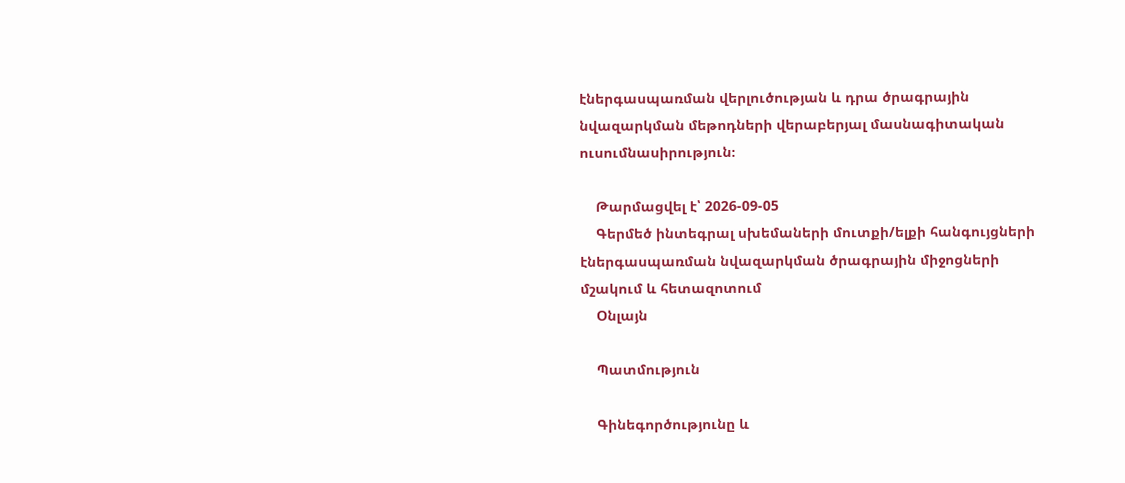էներգասպառման վերլուծության և դրա ծրագրային նվազարկման մեթոդների վերաբերյալ մասնագիտական ուսումնասիրություն։

    Թարմացվել է՝ 2026-09-05
    Գերմեծ ինտեգրալ սխեմաների մուտքի/ելքի հանգույցների էներգասպառման նվազարկման ծրագրային միջոցների մշակում և հետազոտում
    Օնլայն

    Պատմություն

    Գինեգործությունը և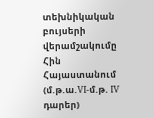տեխնիկական բույսերի վերամշակումը Հին Հայաստանում (մ.թ.ա.VI-մ.թ. IV դարեր)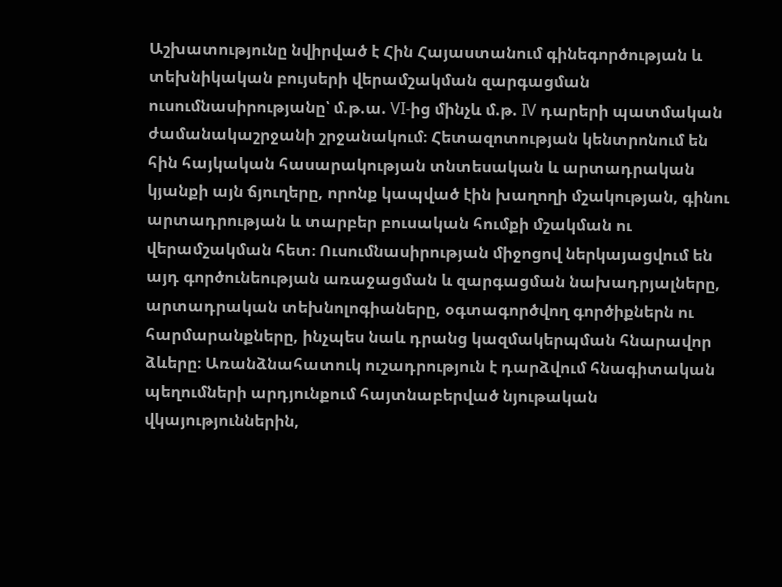Աշխատությունը նվիրված է Հին Հայաստանում գինեգործության և տեխնիկական բույսերի վերամշակման զարգացման ուսումնասիրությանը՝ մ.թ.ա. VI-ից մինչև մ.թ. IV դարերի պատմական ժամանակաշրջանի շրջանակում։ Հետազոտության կենտրոնում են հին հայկական հասարակության տնտեսական և արտադրական կյանքի այն ճյուղերը, որոնք կապված էին խաղողի մշակության, գինու արտադրության և տարբեր բուսական հումքի մշակման ու վերամշակման հետ։ Ուսումնասիրության միջոցով ներկայացվում են այդ գործունեության առաջացման և զարգացման նախադրյալները, արտադրական տեխնոլոգիաները, օգտագործվող գործիքներն ու հարմարանքները, ինչպես նաև դրանց կազմակերպման հնարավոր ձևերը։ Առանձնահատուկ ուշադրություն է դարձվում հնագիտական պեղումների արդյունքում հայտնաբերված նյութական վկայություններին,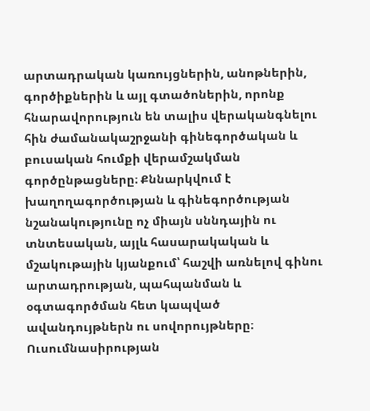արտադրական կառույցներին, անոթներին, գործիքներին և այլ գտածոներին, որոնք հնարավորություն են տալիս վերականգնելու հին ժամանակաշրջանի գինեգործական և բուսական հումքի վերամշակման գործընթացները։ Քննարկվում է խաղողագործության և գինեգործության նշանակությունը ոչ միայն սննդային ու տնտեսական, այլև հասարակական և մշակութային կյանքում՝ հաշվի առնելով գինու արտադրության, պահպանման և օգտագործման հետ կապված ավանդույթներն ու սովորույթները։ Ուսումնասիրության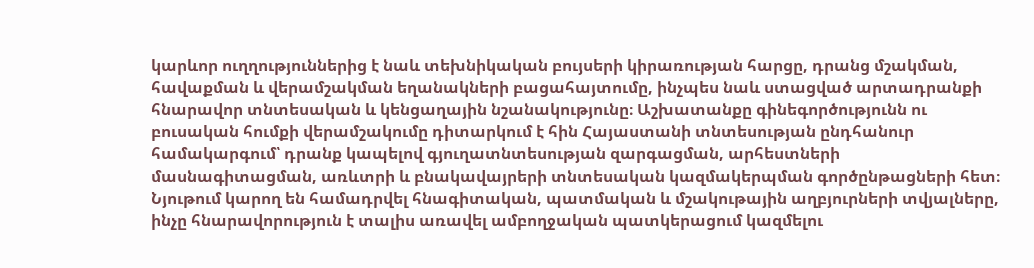կարևոր ուղղություններից է նաև տեխնիկական բույսերի կիրառության հարցը, դրանց մշակման, հավաքման և վերամշակման եղանակների բացահայտումը, ինչպես նաև ստացված արտադրանքի հնարավոր տնտեսական և կենցաղային նշանակությունը։ Աշխատանքը գինեգործությունն ու բուսական հումքի վերամշակումը դիտարկում է հին Հայաստանի տնտեսության ընդհանուր համակարգում՝ դրանք կապելով գյուղատնտեսության զարգացման, արհեստների մասնագիտացման, առևտրի և բնակավայրերի տնտեսական կազմակերպման գործընթացների հետ։ Նյութում կարող են համադրվել հնագիտական, պատմական և մշակութային աղբյուրների տվյալները, ինչը հնարավորություն է տալիս առավել ամբողջական պատկերացում կազմելու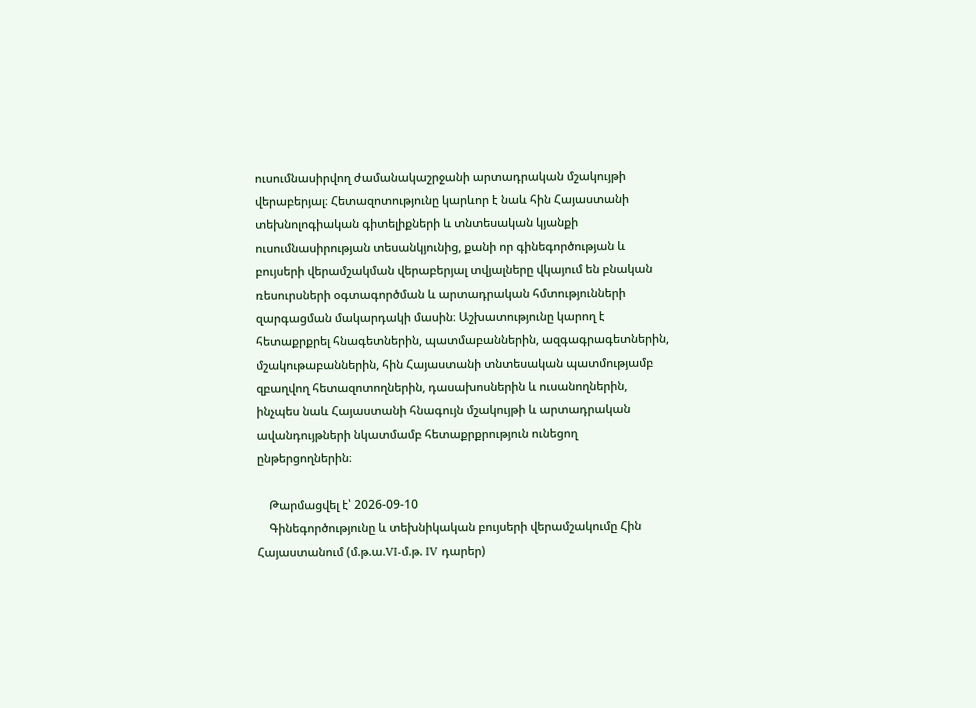ուսումնասիրվող ժամանակաշրջանի արտադրական մշակույթի վերաբերյալ։ Հետազոտությունը կարևոր է նաև հին Հայաստանի տեխնոլոգիական գիտելիքների և տնտեսական կյանքի ուսումնասիրության տեսանկյունից, քանի որ գինեգործության և բույսերի վերամշակման վերաբերյալ տվյալները վկայում են բնական ռեսուրսների օգտագործման և արտադրական հմտությունների զարգացման մակարդակի մասին։ Աշխատությունը կարող է հետաքրքրել հնագետներին, պատմաբաններին, ազգագրագետներին, մշակութաբաններին, հին Հայաստանի տնտեսական պատմությամբ զբաղվող հետազոտողներին, դասախոսներին և ուսանողներին, ինչպես նաև Հայաստանի հնագույն մշակույթի և արտադրական ավանդույթների նկատմամբ հետաքրքրություն ունեցող ընթերցողներին։

    Թարմացվել է՝ 2026-09-10
    Գինեգործությունը և տեխնիկական բույսերի վերամշակումը Հին Հայաստանում (մ.թ.ա.VI-մ.թ. IV դարեր)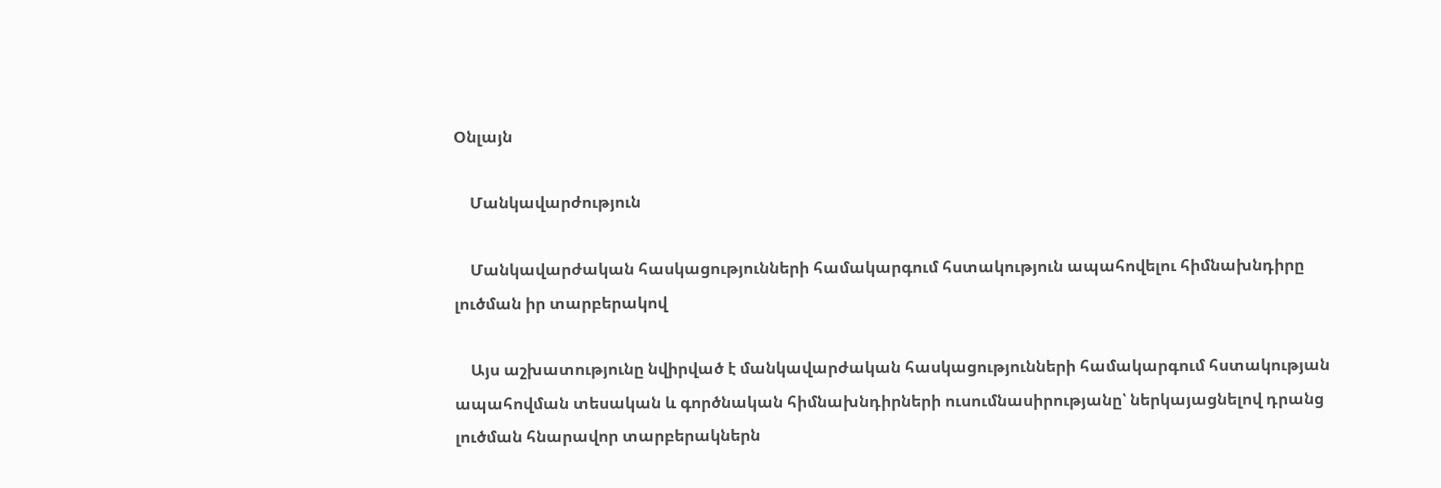Օնլայն

    Մանկավարժություն

    Մանկավարժական հասկացությունների համակարգում հստակություն ապահովելու հիմնախնդիրը լուծման իր տարբերակով

    Այս աշխատությունը նվիրված է մանկավարժական հասկացությունների համակարգում հստակության ապահովման տեսական և գործնական հիմնախնդիրների ուսումնասիրությանը՝ ներկայացնելով դրանց լուծման հնարավոր տարբերակներն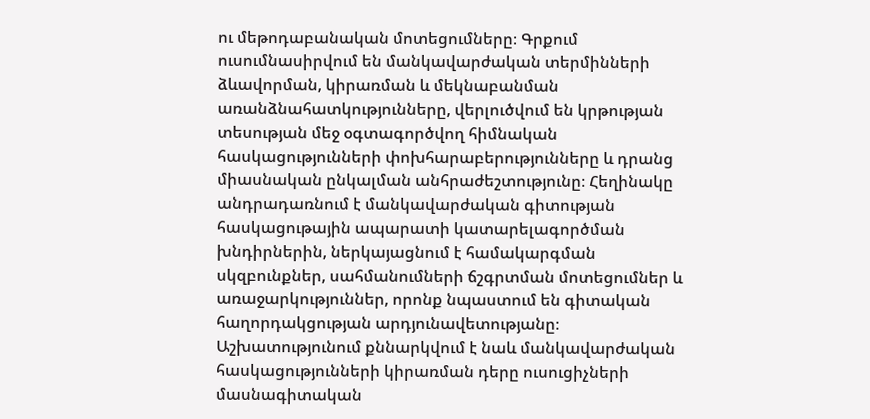ու մեթոդաբանական մոտեցումները։ Գրքում ուսումնասիրվում են մանկավարժական տերմինների ձևավորման, կիրառման և մեկնաբանման առանձնահատկությունները, վերլուծվում են կրթության տեսության մեջ օգտագործվող հիմնական հասկացությունների փոխհարաբերությունները և դրանց միասնական ընկալման անհրաժեշտությունը։ Հեղինակը անդրադառնում է մանկավարժական գիտության հասկացութային ապարատի կատարելագործման խնդիրներին, ներկայացնում է համակարգման սկզբունքներ, սահմանումների ճշգրտման մոտեցումներ և առաջարկություններ, որոնք նպաստում են գիտական հաղորդակցության արդյունավետությանը։ Աշխատությունում քննարկվում է նաև մանկավարժական հասկացությունների կիրառման դերը ուսուցիչների մասնագիտական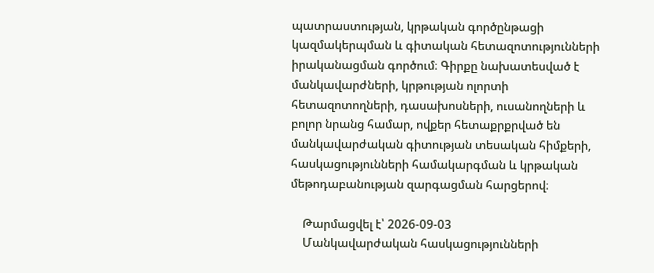պատրաստության, կրթական գործընթացի կազմակերպման և գիտական հետազոտությունների իրականացման գործում։ Գիրքը նախատեսված է մանկավարժների, կրթության ոլորտի հետազոտողների, դասախոսների, ուսանողների և բոլոր նրանց համար, ովքեր հետաքրքրված են մանկավարժական գիտության տեսական հիմքերի, հասկացությունների համակարգման և կրթական մեթոդաբանության զարգացման հարցերով։

    Թարմացվել է՝ 2026-09-03
    Մանկավարժական հասկացությունների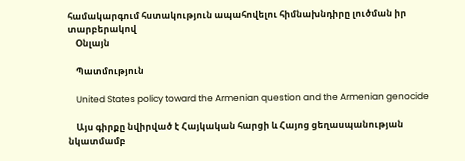համակարգում հստակություն ապահովելու հիմնախնդիրը լուծման իր տարբերակով
    Օնլայն

    Պատմություն

    United States policy toward the Armenian question and the Armenian genocide

    Այս գիրքը նվիրված է Հայկական հարցի և Հայոց ցեղասպանության նկատմամբ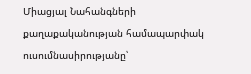Միացյալ Նահանգների քաղաքականության համապարփակ ուսումնասիրությանը՝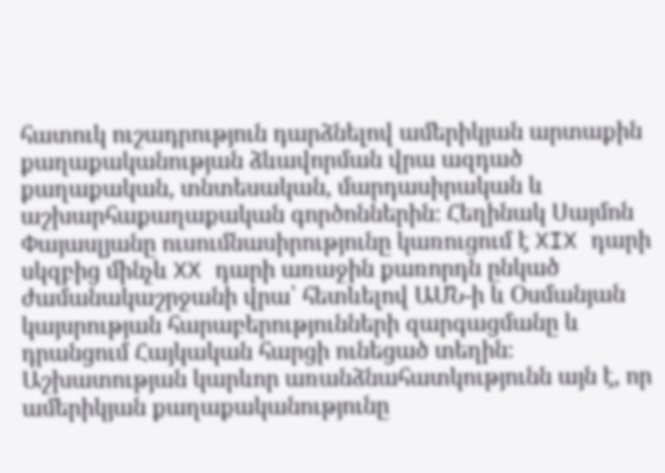հատուկ ուշադրություն դարձնելով ամերիկյան արտաքին քաղաքականության ձևավորման վրա ազդած քաղաքական, տնտեսական, մարդասիրական և աշխարհաքաղաքական գործոններին։ Հեղինակ Սայմոն Փայասլյանը ուսումնասիրությունը կառուցում է XIX դարի սկզբից մինչև XX դարի առաջին քառորդն ընկած ժամանակաշրջանի վրա՝ հետևելով ԱՄՆ-ի և Օսմանյան կայսրության հարաբերությունների զարգացմանը և դրանցում Հայկական հարցի ունեցած տեղին։ Աշխատության կարևոր առանձնահատկությունն այն է, որ ամերիկյան քաղաքականությունը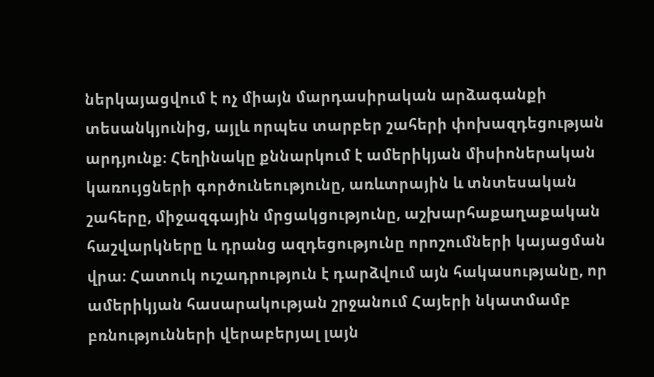ներկայացվում է ոչ միայն մարդասիրական արձագանքի տեսանկյունից, այլև որպես տարբեր շահերի փոխազդեցության արդյունք։ Հեղինակը քննարկում է ամերիկյան միսիոներական կառույցների գործունեությունը, առևտրային և տնտեսական շահերը, միջազգային մրցակցությունը, աշխարհաքաղաքական հաշվարկները և դրանց ազդեցությունը որոշումների կայացման վրա։ Հատուկ ուշադրություն է դարձվում այն հակասությանը, որ ամերիկյան հասարակության շրջանում Հայերի նկատմամբ բռնությունների վերաբերյալ լայն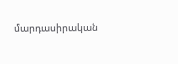մարդասիրական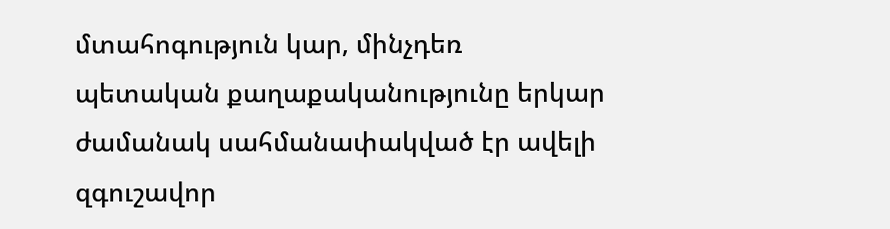մտահոգություն կար, մինչդեռ պետական քաղաքականությունը երկար ժամանակ սահմանափակված էր ավելի զգուշավոր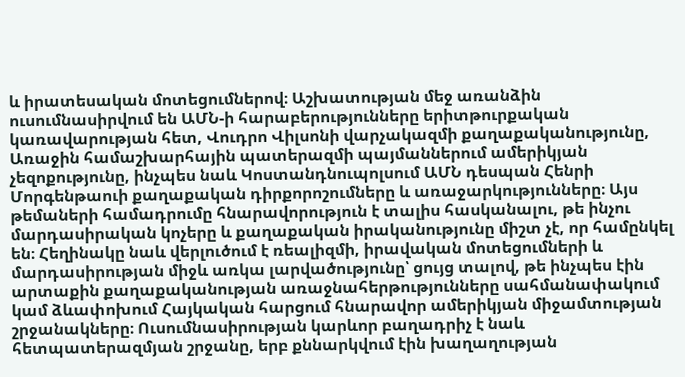և իրատեսական մոտեցումներով։ Աշխատության մեջ առանձին ուսումնասիրվում են ԱՄՆ-ի հարաբերությունները երիտթուրքական կառավարության հետ, Վուդրո Վիլսոնի վարչակազմի քաղաքականությունը, Առաջին համաշխարհային պատերազմի պայմաններում ամերիկյան չեզոքությունը, ինչպես նաև Կոստանդնուպոլսում ԱՄՆ դեսպան Հենրի Մորգենթաուի քաղաքական դիրքորոշումները և առաջարկությունները։ Այս թեմաների համադրումը հնարավորություն է տալիս հասկանալու, թե ինչու մարդասիրական կոչերը և քաղաքական իրականությունը միշտ չէ, որ համընկել են։ Հեղինակը նաև վերլուծում է ռեալիզմի, իրավական մոտեցումների և մարդասիրության միջև առկա լարվածությունը՝ ցույց տալով, թե ինչպես էին արտաքին քաղաքականության առաջնահերթությունները սահմանափակում կամ ձևափոխում Հայկական հարցում հնարավոր ամերիկյան միջամտության շրջանակները։ Ուսումնասիրության կարևոր բաղադրիչ է նաև հետպատերազմյան շրջանը, երբ քննարկվում էին խաղաղության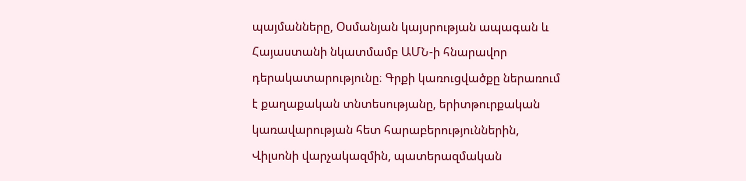պայմանները, Օսմանյան կայսրության ապագան և Հայաստանի նկատմամբ ԱՄՆ-ի հնարավոր դերակատարությունը։ Գրքի կառուցվածքը ներառում է քաղաքական տնտեսությանը, երիտթուրքական կառավարության հետ հարաբերություններին, Վիլսոնի վարչակազմին, պատերազմական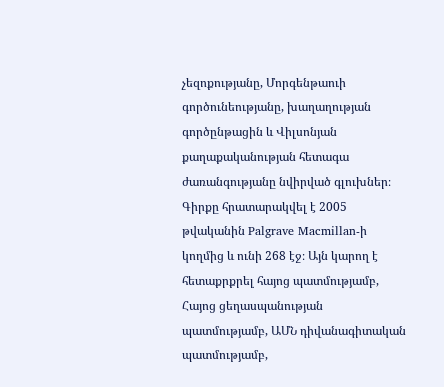չեզոքությանը, Մորգենթաուի գործունեությանը, խաղաղության գործընթացին և Վիլսոնյան քաղաքականության հետագա ժառանգությանը նվիրված գլուխներ։ Գիրքը հրատարակվել է 2005 թվականին Palgrave Macmillan-ի կողմից և ունի 268 էջ։ Այն կարող է հետաքրքրել հայոց պատմությամբ, Հայոց ցեղասպանության պատմությամբ, ԱՄՆ դիվանագիտական պատմությամբ,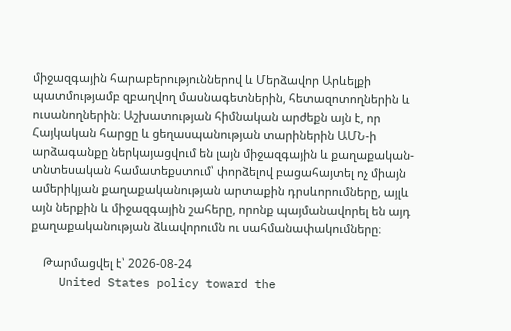միջազգային հարաբերություններով և Մերձավոր Արևելքի պատմությամբ զբաղվող մասնագետներին, հետազոտողներին և ուսանողներին։ Աշխատության հիմնական արժեքն այն է, որ Հայկական հարցը և ցեղասպանության տարիներին ԱՄՆ-ի արձագանքը ներկայացվում են լայն միջազգային և քաղաքական-տնտեսական համատեքստում՝ փորձելով բացահայտել ոչ միայն ամերիկյան քաղաքականության արտաքին դրսևորումները, այլև այն ներքին և միջազգային շահերը, որոնք պայմանավորել են այդ քաղաքականության ձևավորումն ու սահմանափակումները։

    Թարմացվել է՝ 2026-08-24
    United States policy toward the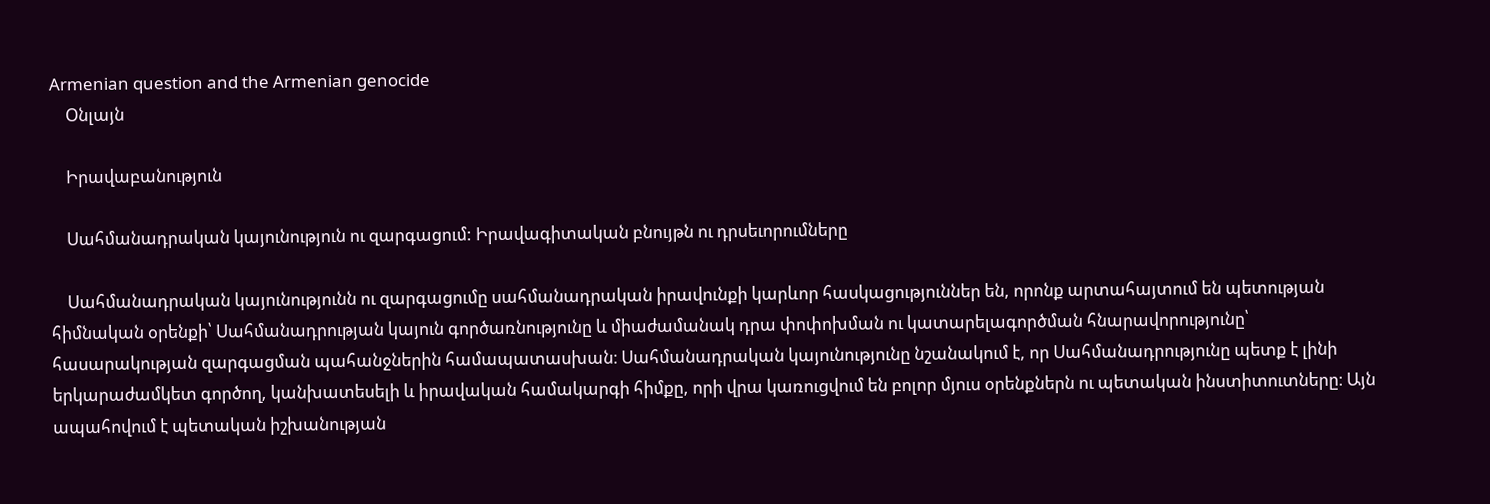Armenian question and the Armenian genocide
    Օնլայն

    Իրավաբանություն

    Սահմանադրական կայունություն ու զարգացում: Իրավագիտական բնույթն ու դրսեւորումները

    Սահմանադրական կայունությունն ու զարգացումը սահմանադրական իրավունքի կարևոր հասկացություններ են, որոնք արտահայտում են պետության հիմնական օրենքի՝ Սահմանադրության կայուն գործառնությունը և միաժամանակ դրա փոփոխման ու կատարելագործման հնարավորությունը՝ հասարակության զարգացման պահանջներին համապատասխան։ Սահմանադրական կայունությունը նշանակում է, որ Սահմանադրությունը պետք է լինի երկարաժամկետ գործող, կանխատեսելի և իրավական համակարգի հիմքը, որի վրա կառուցվում են բոլոր մյուս օրենքներն ու պետական ինստիտուտները։ Այն ապահովում է պետական իշխանության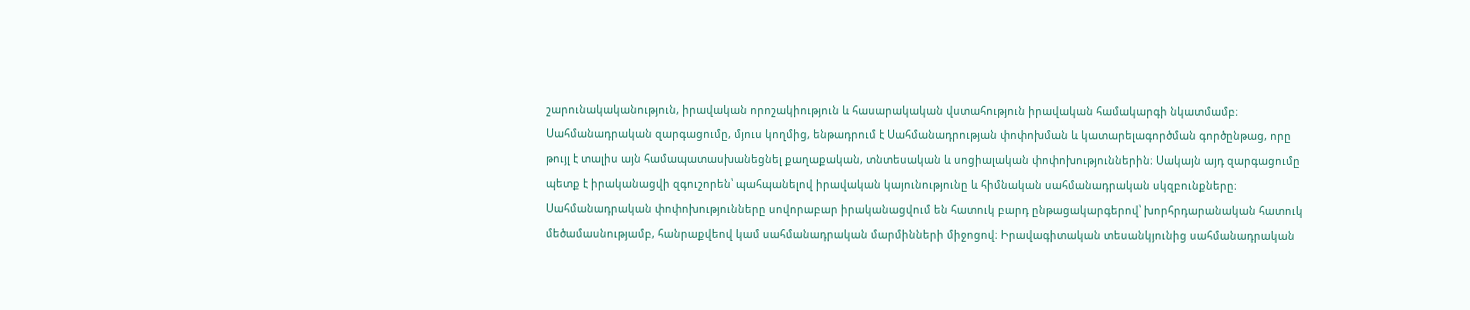շարունակականություն, իրավական որոշակիություն և հասարակական վստահություն իրավական համակարգի նկատմամբ։ Սահմանադրական զարգացումը, մյուս կողմից, ենթադրում է Սահմանադրության փոփոխման և կատարելագործման գործընթաց, որը թույլ է տալիս այն համապատասխանեցնել քաղաքական, տնտեսական և սոցիալական փոփոխություններին։ Սակայն այդ զարգացումը պետք է իրականացվի զգուշորեն՝ պահպանելով իրավական կայունությունը և հիմնական սահմանադրական սկզբունքները։ Սահմանադրական փոփոխությունները սովորաբար իրականացվում են հատուկ բարդ ընթացակարգերով՝ խորհրդարանական հատուկ մեծամասնությամբ, հանրաքվեով կամ սահմանադրական մարմինների միջոցով։ Իրավագիտական տեսանկյունից սահմանադրական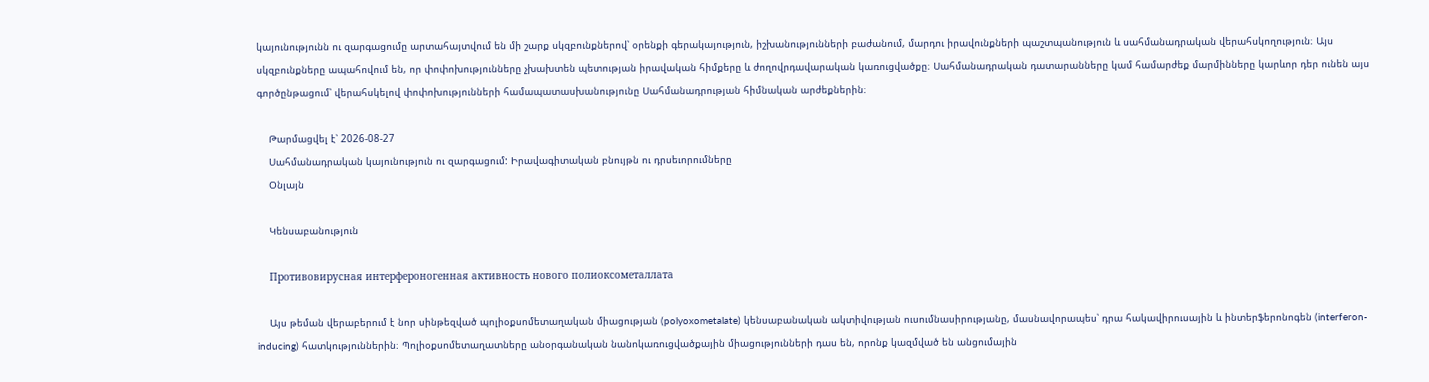կայունությունն ու զարգացումը արտահայտվում են մի շարք սկզբունքներով՝ օրենքի գերակայություն, իշխանությունների բաժանում, մարդու իրավունքների պաշտպանություն և սահմանադրական վերահսկողություն։ Այս սկզբունքները ապահովում են, որ փոփոխությունները չխախտեն պետության իրավական հիմքերը և ժողովրդավարական կառուցվածքը։ Սահմանադրական դատարանները կամ համարժեք մարմինները կարևոր դեր ունեն այս գործընթացում՝ վերահսկելով փոփոխությունների համապատասխանությունը Սահմանադրության հիմնական արժեքներին։

    Թարմացվել է՝ 2026-08-27
    Սահմանադրական կայունություն ու զարգացում: Իրավագիտական բնույթն ու դրսեւորումները
    Օնլայն

    Կենսաբանություն

    Противовирусная интерфероногенная активность нового полиоксометаллата

    Այս թեման վերաբերում է նոր սինթեզված պոլիօքսոմետաղական միացության (polyoxometalate) կենսաբանական ակտիվության ուսումնասիրությանը, մասնավորապես՝ դրա հակավիրուսային և ինտերֆերոնոգեն (interferon-inducing) հատկություններին։ Պոլիօքսոմետաղատները անօրգանական նանոկառուցվածքային միացությունների դաս են, որոնք կազմված են անցումային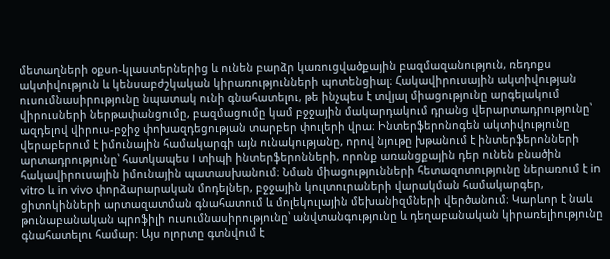մետաղների օքսո-կլաստերներից և ունեն բարձր կառուցվածքային բազմազանություն, ռեդոքս ակտիվություն և կենսաբժշկական կիրառությունների պոտենցիալ։ Հակավիրուսային ակտիվության ուսումնասիրությունը նպատակ ունի գնահատելու, թե ինչպես է տվյալ միացությունը արգելակում վիրուսների ներթափանցումը, բազմացումը կամ բջջային մակարդակում դրանց վերարտադրությունը՝ ազդելով վիրուս-բջիջ փոխազդեցության տարբեր փուլերի վրա։ Ինտերֆերոնոգեն ակտիվությունը վերաբերում է իմունային համակարգի այն ունակությանը, որով նյութը խթանում է ինտերֆերոնների արտադրությունը՝ հատկապես I տիպի ինտերֆերոնների, որոնք առանցքային դեր ունեն բնածին հակավիրուսային իմունային պատասխանում։ Նման միացությունների հետազոտությունը ներառում է in vitro և in vivo փորձարարական մոդելներ, բջջային կուլտուրաների վարակման համակարգեր, ցիտոկինների արտազատման գնահատում և մոլեկուլային մեխանիզմների վերծանում։ Կարևոր է նաև թունաբանական պրոֆիլի ուսումնասիրությունը՝ անվտանգությունը և դեղաբանական կիրառելիությունը գնահատելու համար։ Այս ոլորտը գտնվում է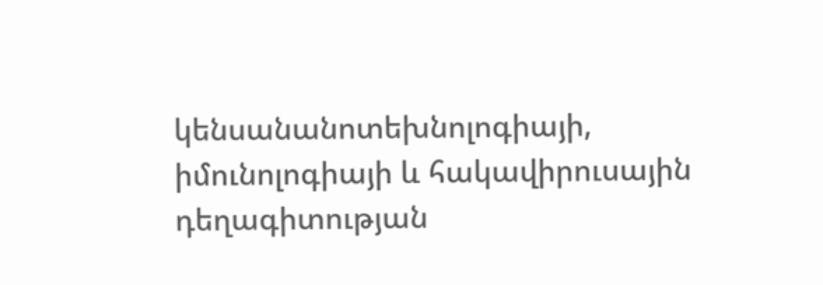կենսանանոտեխնոլոգիայի, իմունոլոգիայի և հակավիրուսային դեղագիտության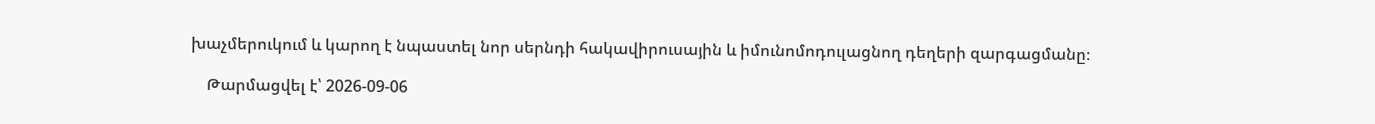խաչմերուկում և կարող է նպաստել նոր սերնդի հակավիրուսային և իմունոմոդուլացնող դեղերի զարգացմանը։

    Թարմացվել է՝ 2026-09-06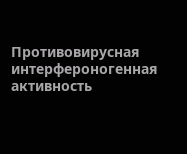Противовирусная интерфероногенная активность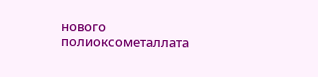нового полиоксометаллата